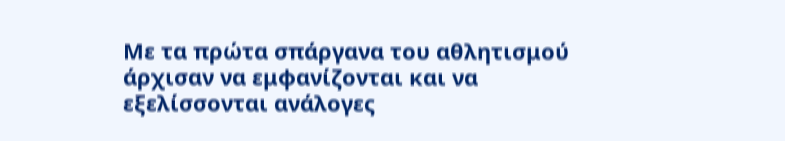Με τα πρώτα σπάργανα του αθλητισμού άρχισαν να εμφανίζονται και να εξελίσσονται ανάλογες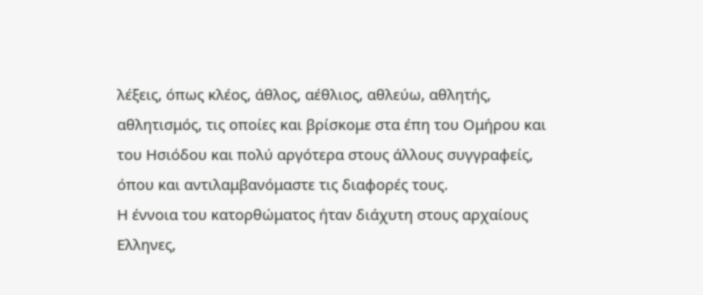λέξεις, όπως κλέος, άθλος, αέθλιος, αθλεύω, αθλητής, αθλητισμός, τις οποίες και βρίσκομε στα έπη του Ομήρου και του Ησιόδου και πολύ αργότερα στους άλλους συγγραφείς, όπου και αντιλαμβανόμαστε τις διαφορές τους.
Η έννοια του κατορθώματος ήταν διάχυτη στους αρχαίους Ελληνες,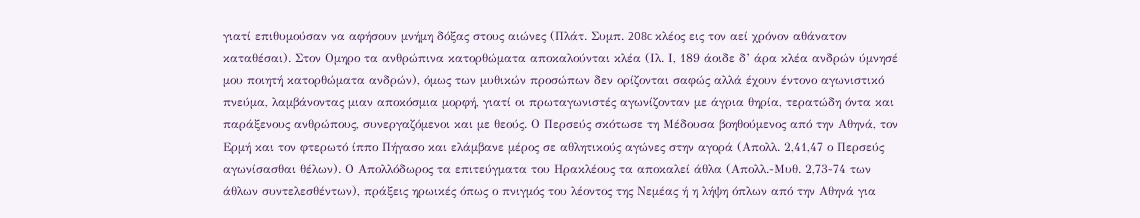γιατί επιθυμούσαν να αφήσουν μνήμη δόξας στους αιώνες (Πλάτ. Συμπ. 208c κλέος εις τον αεί χρόνον αθάνατον καταθέσαι). Στον Ομηρο τα ανθρώπινα κατορθώματα αποκαλούνται κλέα (Ιλ. Ι, 189 άοιδε δ’ άρα κλέα ανδρών ύμνησέ μου ποιητή κατορθώματα ανδρών), όμως των μυθικών προσώπων δεν ορίζονται σαφώς αλλά έχουν έντονο αγωνιστικό πνεύμα, λαμβάνοντας μιαν αποκόσμια μορφή, γιατί οι πρωταγωνιστές αγωνίζονταν με άγρια θηρία, τερατώδη όντα και παράξενους ανθρώπους, συνεργαζόμενοι και με θεούς. Ο Περσεύς σκότωσε τη Μέδουσα βοηθούμενος από την Αθηνά, τον Ερμή και τον φτερωτό ίππο Πήγασο και ελάμβανε μέρος σε αθλητικούς αγώνες στην αγορά (Απολλ. 2,41,47 ο Περσεύς αγωνίσασθαι θέλων). Ο Απολλόδωρος τα επιτεύγματα του Ηρακλέους τα αποκαλεί άθλα (Απολλ.-Μυθ. 2,73-74 των άθλων συντελεσθέντων), πράξεις ηρωικές όπως ο πνιγμός του λέοντος της Νεμέας ή η λήψη όπλων από την Αθηνά για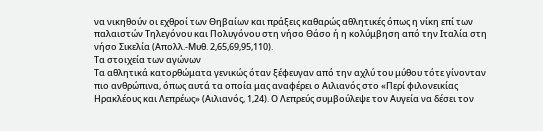να νικηθούν οι εχθροί των Θηβαίων και πράξεις καθαρώς αθλητικές όπως η νίκη επί των παλαιστών Τηλεγόνου και Πολυγόνου στη νήσο Θάσο ή η κολύμβηση από την Ιταλία στη νήσο Σικελία (Απολλ.-Μυθ. 2,65,69,95,110).
Τα στοιχεία των αγώνων
Τα αθλητικά κατορθώματα γενικώς όταν ξέφευγαν από την αχλύ του μύθου τότε γίνονταν πιο ανθρώπινα, όπως αυτά τα οποία μας αναφέρει ο Αιλιανός στο «Περί φιλονεικίας Ηρακλέους και Λεπρέως» (Αιλιανός, 1,24). Ο Λεπρεύς συμβούλεψε τον Αυγεία να δέσει τον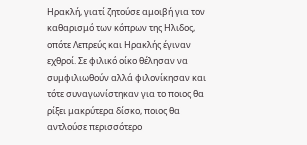Ηρακλή, γιατί ζητούσε αμοιβή για τον καθαρισμό των κόπρων της Ηλιδος, οπότε Λεπρεύς και Ηρακλής έγιναν εχθροί. Σε φιλικό οίκο θέλησαν να συμφιλιωθούν αλλά φιλονίκησαν και τότε συναγωνίστηκαν για το ποιος θα ρίξει μακρύτερα δίσκο, ποιος θα αντλούσε περισσότερο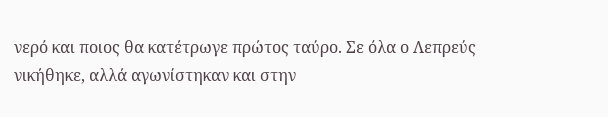νερό και ποιος θα κατέτρωγε πρώτος ταύρο. Σε όλα ο Λεπρεύς νικήθηκε, αλλά αγωνίστηκαν και στην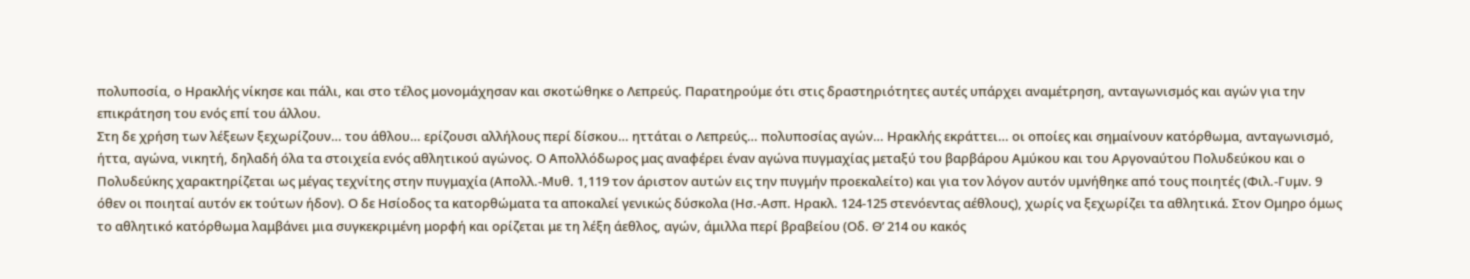πολυποσία, ο Ηρακλής νίκησε και πάλι, και στο τέλος μονομάχησαν και σκοτώθηκε ο Λεπρεύς. Παρατηρούμε ότι στις δραστηριότητες αυτές υπάρχει αναμέτρηση, ανταγωνισμός και αγών για την επικράτηση του ενός επί του άλλου.
Στη δε χρήση των λέξεων ξεχωρίζουν… του άθλου… ερίζουσι αλλήλους περί δίσκου… ηττάται ο Λεπρεύς… πολυποσίας αγών… Ηρακλής εκράττει… οι οποίες και σημαίνουν κατόρθωμα, ανταγωνισμό, ήττα, αγώνα, νικητή, δηλαδή όλα τα στοιχεία ενός αθλητικού αγώνος. Ο Απολλόδωρος μας αναφέρει έναν αγώνα πυγμαχίας μεταξύ του βαρβάρου Αμύκου και του Αργοναύτου Πολυδεύκου και ο Πολυδεύκης χαρακτηρίζεται ως μέγας τεχνίτης στην πυγμαχία (Απολλ.-Μυθ. 1,119 τον άριστον αυτών εις την πυγμήν προεκαλείτο) και για τον λόγον αυτόν υμνήθηκε από τους ποιητές (Φιλ.-Γυμν. 9 όθεν οι ποιηταί αυτόν εκ τούτων ήδον). Ο δε Ησίοδος τα κατορθώματα τα αποκαλεί γενικώς δύσκολα (Ησ.-Ασπ. Ηρακλ. 124-125 στενόεντας αέθλους), χωρίς να ξεχωρίζει τα αθλητικά. Στον Ομηρο όμως το αθλητικό κατόρθωμα λαμβάνει μια συγκεκριμένη μορφή και ορίζεται με τη λέξη άεθλος, αγών, άμιλλα περί βραβείου (Οδ. Θ’ 214 ου κακός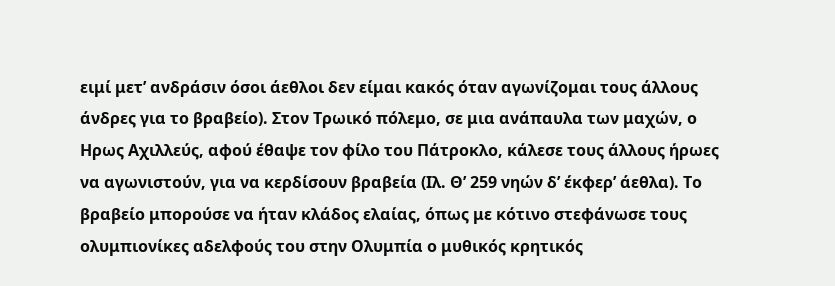ειμί μετ’ ανδράσιν όσοι άεθλοι δεν είμαι κακός όταν αγωνίζομαι τους άλλους άνδρες για το βραβείο). Στον Τρωικό πόλεμο, σε μια ανάπαυλα των μαχών, ο Ηρως Αχιλλεύς, αφού έθαψε τον φίλο του Πάτροκλο, κάλεσε τους άλλους ήρωες να αγωνιστούν, για να κερδίσουν βραβεία (Ιλ. Θ’ 259 νηών δ’ έκφερ’ άεθλα). Το βραβείο μπορούσε να ήταν κλάδος ελαίας, όπως με κότινο στεφάνωσε τους ολυμπιονίκες αδελφούς του στην Ολυμπία ο μυθικός κρητικός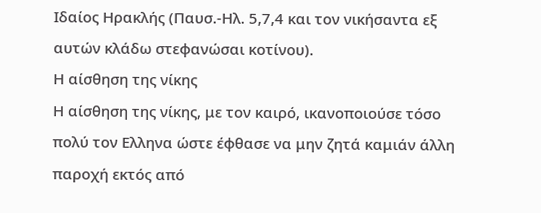Ιδαίος Ηρακλής (Παυσ.-Ηλ. 5,7,4 και τον νικήσαντα εξ αυτών κλάδω στεφανώσαι κοτίνου).
Η αίσθηση της νίκης
Η αίσθηση της νίκης, με τον καιρό, ικανοποιούσε τόσο πολύ τον Ελληνα ώστε έφθασε να μην ζητά καμιάν άλλη παροχή εκτός από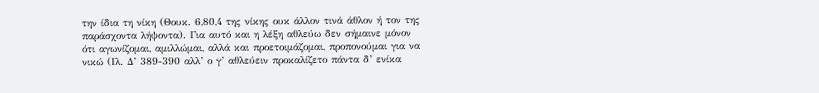την ίδια τη νίκη (Θουκ. 6,80,4 της νίκης ουκ άλλον τινά άθλον ή τον της παράσχοντα λήψοντα). Για αυτό και η λέξη αθλεύω δεν σήμαινε μόνον ότι αγωνίζομαι, αμιλλώμαι, αλλά και προετοιμάζομαι, προπονούμαι για να νικώ (Ιλ. Δ’ 389-390 αλλ’ ο γ’ αθλεύειν προκαλίζετο πάντα δ’ ενίκα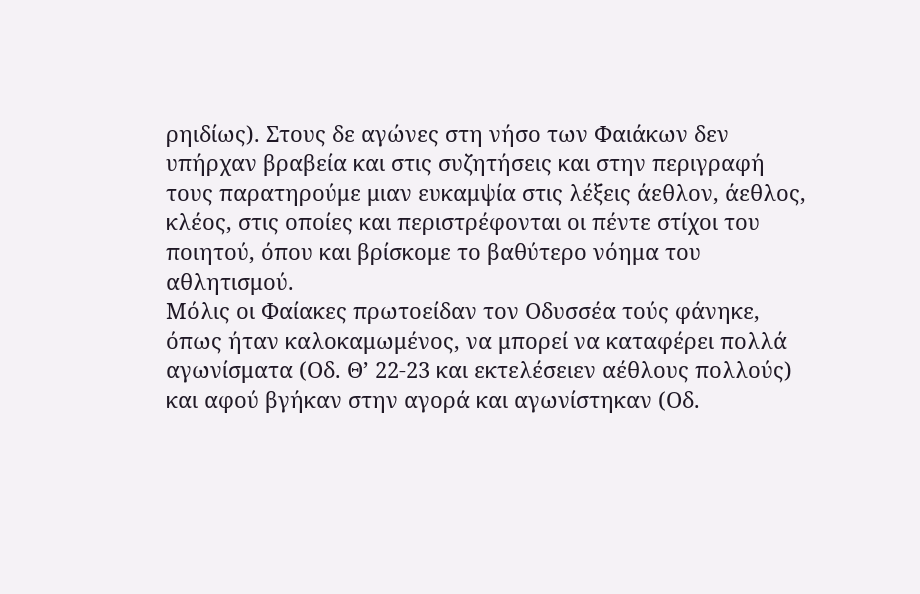ρηιδίως). Στους δε αγώνες στη νήσο των Φαιάκων δεν υπήρχαν βραβεία και στις συζητήσεις και στην περιγραφή τους παρατηρούμε μιαν ευκαμψία στις λέξεις άεθλον, άεθλος, κλέος, στις οποίες και περιστρέφονται οι πέντε στίχοι του ποιητού, όπου και βρίσκομε το βαθύτερο νόημα του αθλητισμού.
Μόλις οι Φαίακες πρωτοείδαν τον Οδυσσέα τούς φάνηκε, όπως ήταν καλοκαμωμένος, να μπορεί να καταφέρει πολλά αγωνίσματα (Οδ. Θ’ 22-23 και εκτελέσειεν αέθλους πολλούς) και αφού βγήκαν στην αγορά και αγωνίστηκαν (Οδ.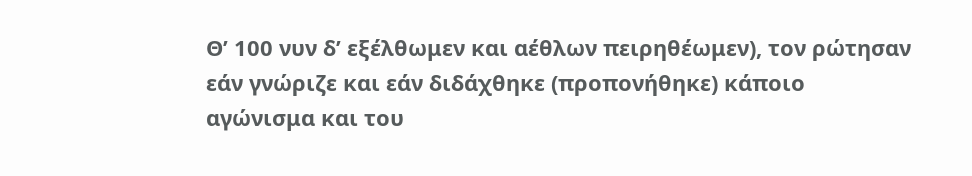Θ’ 100 νυν δ’ εξέλθωμεν και αέθλων πειρηθέωμεν), τον ρώτησαν εάν γνώριζε και εάν διδάχθηκε (προπονήθηκε) κάποιο αγώνισμα και του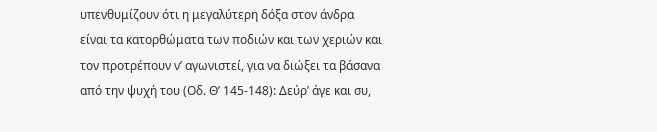υπενθυμίζουν ότι η μεγαλύτερη δόξα στον άνδρα είναι τα κατορθώματα των ποδιών και των χεριών και τον προτρέπουν ν’ αγωνιστεί, για να διώξει τα βάσανα από την ψυχή του (Οδ. Θ’ 145-148): Δεύρ’ άγε και συ,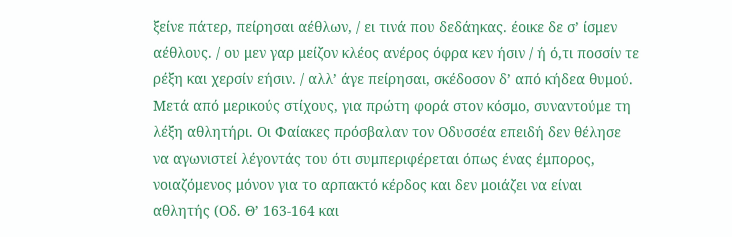ξείνε πάτερ, πείρησαι αέθλων, / ει τινά που δεδάηκας. έοικε δε σ’ ίσμεν αέθλους. / ου μεν γαρ μείζον κλέος ανέρος όφρα κεν ήσιν / ή ό,τι ποσσίν τε ρέξη και χερσίν εήσιν. / αλλ’ άγε πείρησαι, σκέδοσον δ’ από κήδεα θυμού. Μετά από μερικούς στίχους, για πρώτη φορά στον κόσμο, συναντούμε τη λέξη αθλητήρι. Οι Φαίακες πρόσβαλαν τον Οδυσσέα επειδή δεν θέλησε να αγωνιστεί λέγοντάς του ότι συμπεριφέρεται όπως ένας έμπορος, νοιαζόμενος μόνον για το αρπακτό κέρδος και δεν μοιάζει να είναι αθλητής (Οδ. Θ’ 163-164 και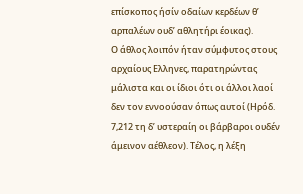επίσκοπος ήσίν οδαίων κερδέων θ’ αρπαλέων ουδ’ αθλητήρι έοικας).
Ο άθλος λοιπόν ήταν σύμφυτος στους αρχαίους Ελληνες, παρατηρώντας μάλιστα και οι ίδιοι ότι οι άλλοι λαοί δεν τον εννοούσαν όπως αυτοί (Ηρόδ. 7,212 τη δ’ υστεραίη οι βάρβαροι ουδέν άμεινον αέθλεον). Τέλος, η λέξη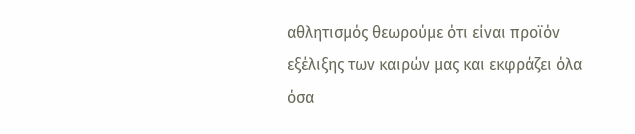αθλητισμός θεωρούμε ότι είναι προϊόν εξέλιξης των καιρών μας και εκφράζει όλα όσα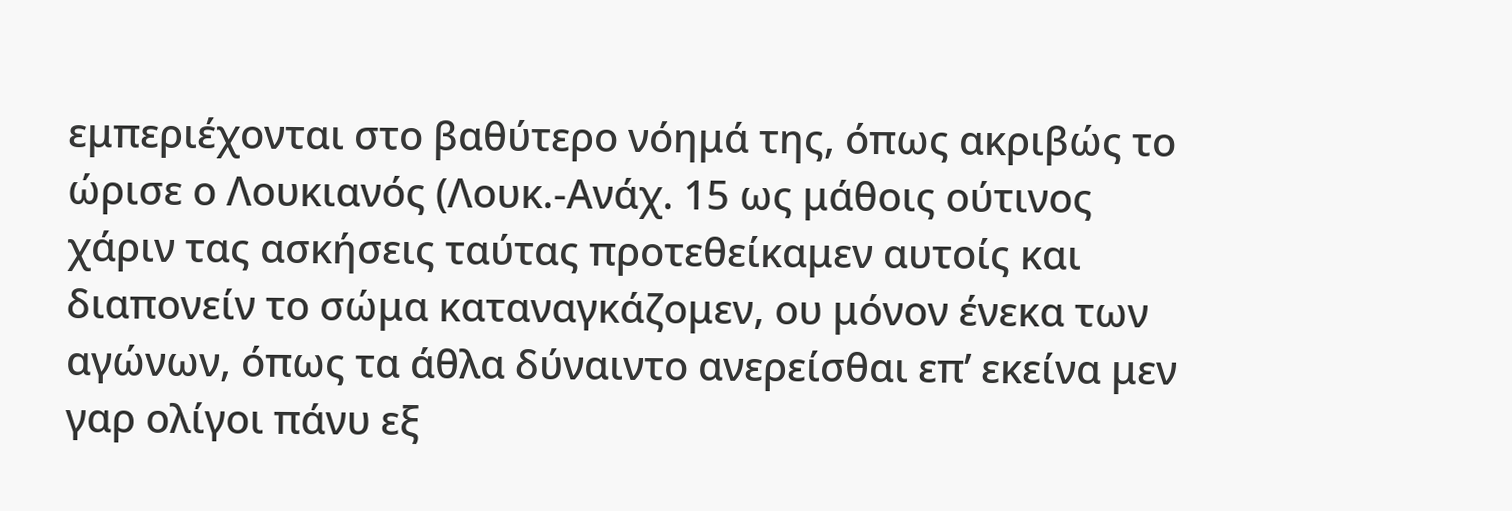εμπεριέχονται στο βαθύτερο νόημά της, όπως ακριβώς το ώρισε ο Λουκιανός (Λουκ.-Ανάχ. 15 ως μάθοις ούτινος χάριν τας ασκήσεις ταύτας προτεθείκαμεν αυτοίς και διαπονείν το σώμα καταναγκάζομεν, ου μόνον ένεκα των αγώνων, όπως τα άθλα δύναιντο ανερείσθαι επ’ εκείνα μεν γαρ ολίγοι πάνυ εξ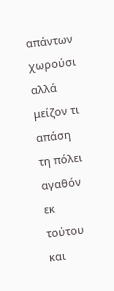απάντων χωρούσι αλλά μείζον τι απάση τη πόλει αγαθόν εκ τούτου και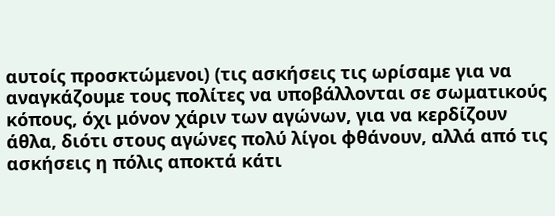αυτοίς προσκτώμενοι) (τις ασκήσεις τις ωρίσαμε για να αναγκάζουμε τους πολίτες να υποβάλλονται σε σωματικούς κόπους, όχι μόνον χάριν των αγώνων, για να κερδίζουν άθλα, διότι στους αγώνες πολύ λίγοι φθάνουν, αλλά από τις ασκήσεις η πόλις αποκτά κάτι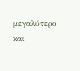μεγαλύτερο και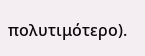πολυτιμότερο).